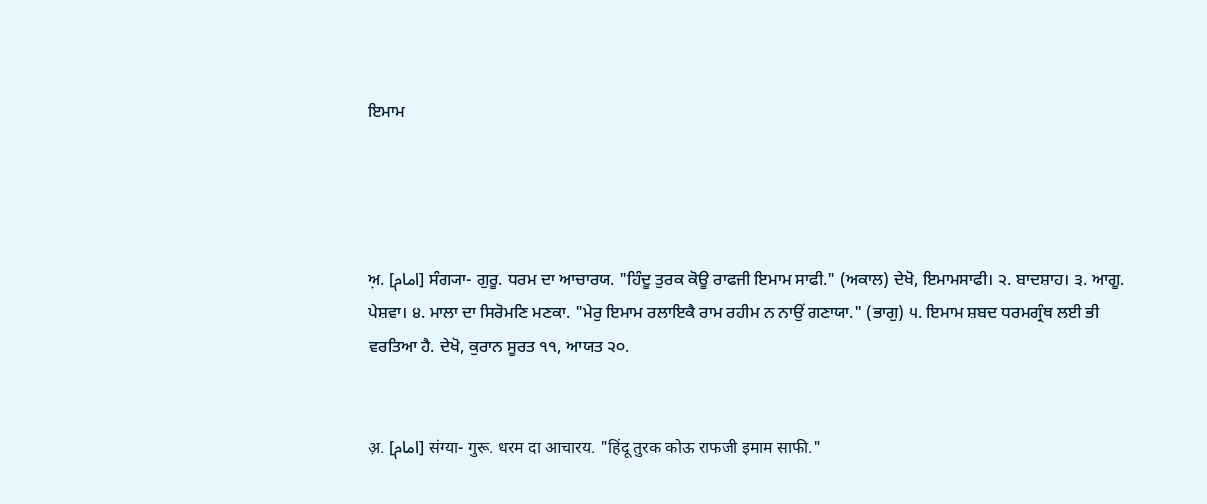ਇਮਾਮ




ਅ਼. [امام] ਸੰਗ੍ਯਾ- ਗੁਰੂ. ਧਰਮ ਦਾ ਆਚਾਰਯ. "ਹਿੰਦੂ ਤੁਰਕ ਕੋਊ ਰਾਫਜੀ ਇਮਾਮ ਸਾਫੀ." (ਅਕਾਲ) ਦੇਖੋ, ਇਮਾਮਸਾਫੀ। ੨. ਬਾਦਸ਼ਾਹ। ੩. ਆਗੂ. ਪੇਸ਼ਵਾ। ੪. ਮਾਲਾ ਦਾ ਸਿਰੋਮਣਿ ਮਣਕਾ. "ਮੇਰੁ ਇਮਾਮ ਰਲਾਇਕੈ ਰਾਮ ਰਹੀਮ ਨ ਨਾਉਂ ਗਣਾਯਾ." (ਭਾਗੁ) ੫. ਇਮਾਮ ਸ਼ਬਦ ਧਰਮਗ੍ਰੰਥ ਲਈ ਭੀ ਵਰਤਿਆ ਹੈ. ਦੇਖੋ, ਕੁਰਾਨ ਸੂਰਤ ੧੧, ਆਯਤ ੨੦.


अ़. [امام] संग्या- गुरू. धरम दा आचारय. "हिंदू तुरक कोऊ राफजी इमाम साफी."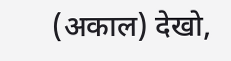(अकाल) देखो,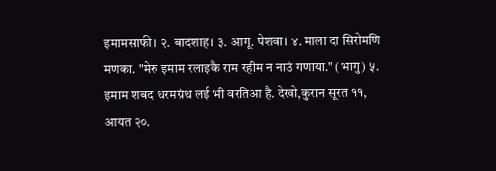इमामसाफी। २. बादशाह। ३. आगू. पेशवा। ४. माला दा सिरोमणि मणका. "मेरु इमाम रलाइकै राम रहीम न नाउं गणाया." (भागु) ५. इमाम शबद धरमग्रंथ लई भी वरतिआ है. देखो,कुरान सूरत ११, आयत २०.